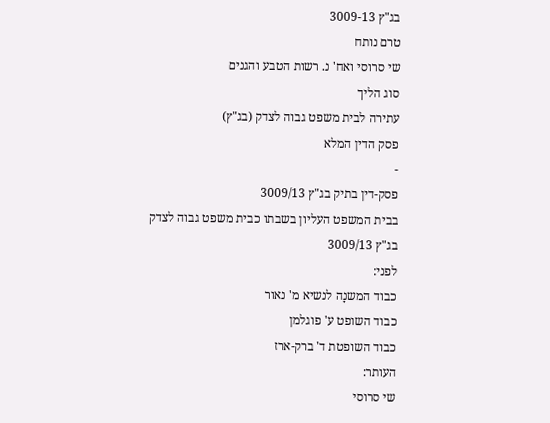בג"ץ 3009-13
טרם נותח
שי סרוסי ואח' נ. רשות הטבע והגנים
סוג הליך
עתירה לבית משפט גבוה לצדק (בג"ץ)
פסק הדין המלא
-
פסק-דין בתיק בג"ץ 3009/13
בבית המשפט העליון בשבתו כבית משפט גבוה לצדק
בג"ץ 3009/13
לפני:
כבוד המשנָה לנשיא מ' נאור
כבוד השופט ע' פוגלמן
כבוד השופטת ד' ברק-ארז
העותר:
שי סרוסי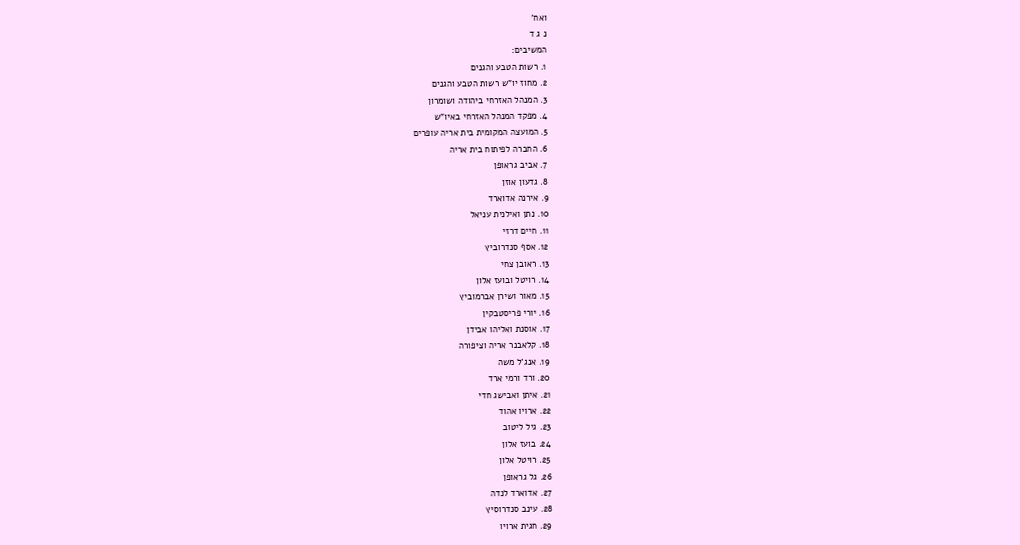ואח'
נ ג ד
המשיבים:
1. רשות הטבע והגנים
2. מחוז יו"ש רשות הטבע והגנים
3. המנהל האזרחי ביהודה ושומרון
4. מפקד המנהל האזרחי באיו"ש
5. המועצה המקומית בית אריה עופרים
6. החברה לפיתוח בית אריה
7. אביב גראופן
8. גדעון אוזן
9. אירנה אדוארד
10. נתן ואילנית עניאל
11. חיים דרזי
12. אסף סנדרוביץ
13. ראובן צחי
14. רויטל ובועז אלון
15. מאור ושירן אברמוביץ
16. יורי פריסטבקין
17. אוסנת ואליהו אבידן
18. קלאבנר אריה וציפורה
19. אנג'ל משה
20. ורד ורמי ארד
21. איתן ואבישג חדי
22. ארויו אהוד
23. גיל ליטוב
24. בועז אלון
25. רויטל אלון
26. גל גראופן
27. אדוארד לנדה
28. עינב סנדרוסיץ
29. חגית ארויו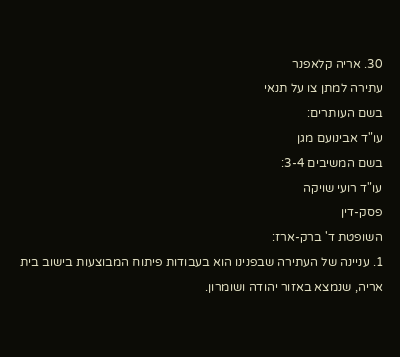30. אריה קלאפנר
עתירה למתן צו על תנאי
בשם העותרים:
עו"ד אבינועם מגן
בשם המשיבים 3-4:
עו"ד רועי שויקה
פסק-דין
השופטת ד' ברק-ארז:
1. עניינה של העתירה שבפנינו הוא בעבודות פיתוח המבוצעות בישוב בית אריה, שנמצא באזור יהודה ושומרון.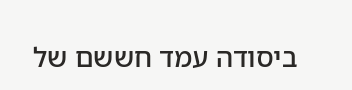ביסודה עמד חששם של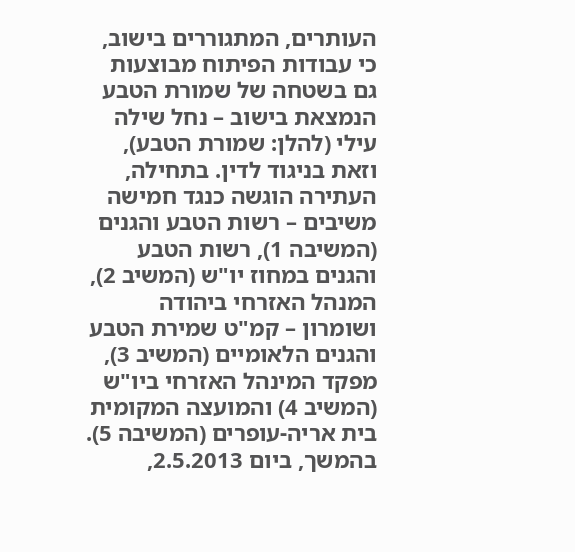העותרים, המתגוררים בישוב, כי עבודות הפיתוח מבוצעות גם בשטחה של שמורת הטבע הנמצאת בישוב – נחל שילה עילי (להלן: שמורת הטבע), וזאת בניגוד לדין. בתחילה, העתירה הוגשה כנגד חמישה משיבים – רשות הטבע והגנים (המשיבה 1), רשות הטבע והגנים במחוז יו"ש (המשיב 2), המנהל האזרחי ביהודה ושומרון – קמ"ט שמירת הטבע והגנים הלאומיים (המשיב 3), מפקד המינהל האזרחי ביו"ש (המשיב 4) והמועצה המקומית בית אריה-עופרים (המשיבה 5). בהמשך, ביום 2.5.2013,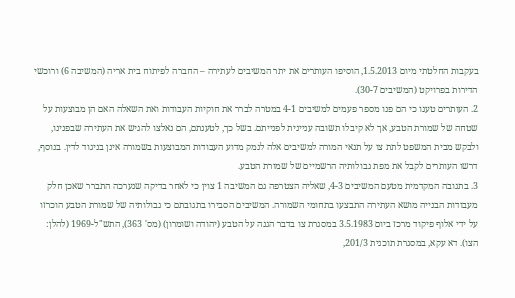בעקבות החלטתי מיום 1.5.2013, הוסיפו העותרים את יתר המשיבים לעתירה – החברה לפיתוח בית אריה (המשיבה 6) ורוכשי הדירות בפרויקט (המשיבים 30-7).
2. העותרים טענו כי הם פנו מספר פעמים למשיבים 4-1 במטרה לברר את חוקיות העבודות ואת השאלה האם הן מבוצעות על שטחה של שמורת הטבע, אך לא קיבלו תשובה עניינית לפנייתם. בשל כך, לטענתם, הם נאלצו להגיש את העתירה שבפנינו, ולבקש מבית המשפט לתת צו על תנאי המורה למשיבים אלה לנמק מדוע העבודות המבוצעות בשמורה אינן בניגוד לדין. בנוסף, דרשו העותרים לקבל את מפת גבולותיה הרשמיים של שמורת הטבע.
3. בתגובה המקדמית מטעם המשיבים 4-3, שאליה הצטרפה גם המשיבה 1 צוין כי לאחר בדיקה שנערכה התברר שאכן חלק מעבודות הבנייה מושא העתירה התבצעו בתחומי השמורה. המשיבים הסבירו בתגובתם כי גבולותיה של שמורת הטבע הוכרזו על ידי אלוף פיקוד מרכז ביום 3.5.1983 במסגרת צו בדבר הגנה על הטבע (יהודה ושומרון) (מס' 363), התש"ל-1969 (להלן: הצו). דא עקא, במסגרת תוכנית 201/3,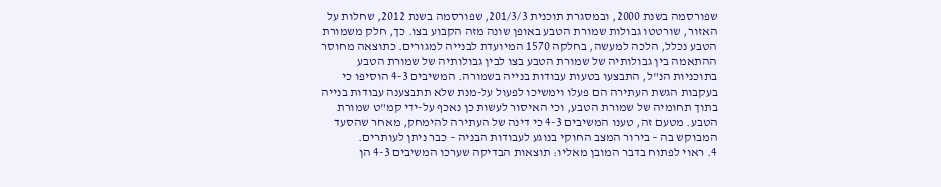שפורסמה בשנת 2000, ובמסגרת תוכנית 201/3/3, שפורסמה בשנת 2012, שחלות על האזור, שורטטו גבולות שמורת הטבע באופן שונה מזה הקבוע בצו. כך, חלק משמורת הטבע נכלל, הלכה למעשה, בחלקה 1570 המיועדת לבנייה למגורים. כתוצאה מחוסר ההתאמה בין גבולותיה של שמורת הטבע בצו לבין גבולותיה של שמורת הטבע בתוכניות הנ"ל, התבצעו בטעות עבודות בנייה בשמורה. המשיבים 4-3 הוסיפו כי בעקבות הגשת העתירה הם פעלו וימשיכו לפעול על-מנת שלא תתבצענה עבודות בנייה בתוך תחומיה של שמורת הטבע, וכי האיסור לעשות כן נאכף על-ידי קמ"ט שמורת הטבע. מטעם זה, טענו המשיבים 4-3 כי דינה של העתירה להימחק, מאחר שהסעד המבוקש בה – בירור המצב החוקי בנוגע לעבודות הבניה – כבר ניתן לעותרים.
4. ראוי לפתוח בדבר המובן מאליו: תוצאות הבדיקה שערכו המשיבים 4-3 הן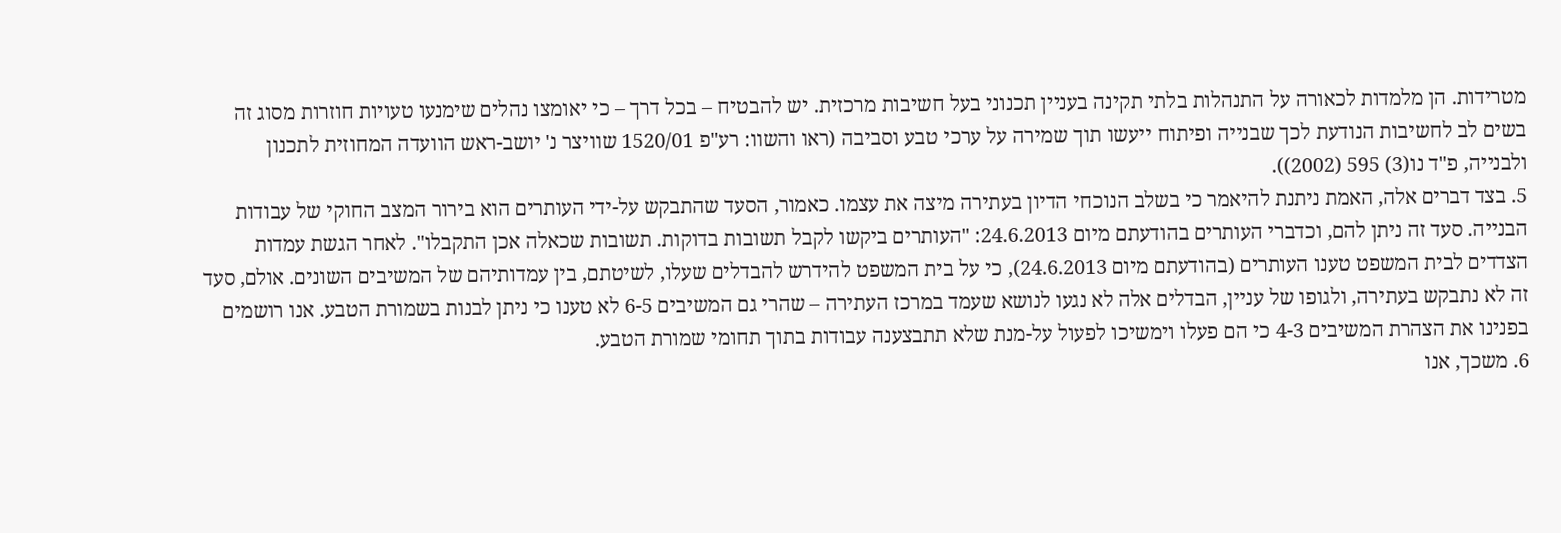מטרידות. הן מלמדות לכאורה על התנהלות בלתי תקינה בעניין תכנוני בעל חשיבות מרכזית. יש להבטיח – בכל דרך – כי יאומצו נהלים שימנעו טעויות חוזרות מסוג זה בשים לב לחשיבות הנודעת לכך שבנייה ופיתוח ייעשו תוך שמירה על ערכי טבע וסביבה (ראו והשוו: רע"פ 1520/01 שוויצר נ' יושב-ראש הוועדה המחוזית לתכנון ולבנייה, פ"ד נו(3) 595 (2002)).
5. בצד דברים אלה, האמת ניתנת להיאמר כי בשלב הנוכחי הדיון בעתירה מיצה את עצמו. כאמור, הסעד שהתבקש על-ידי העותרים הוא בירור המצב החוקי של עבודות הבנייה. סעד זה ניתן להם, וכדברי העותרים בהודעתם מיום 24.6.2013: "העותרים ביקשו לקבל תשובות בדוקות. תשובות שכאלה אכן התקבלו". לאחר הגשת עמדות הצדדים לבית המשפט טענו העותרים (בהודעתם מיום 24.6.2013), כי על בית המשפט להידרש להבדלים שעלו, לשיטתם, בין עמדותיהם של המשיבים השונים. אולם, סעד זה לא נתבקש בעתירה, ולגופו של עניין, הבדלים אלה לא נגעו לנושא שעמד במרכז העתירה – שהרי גם המשיבים 6-5 לא טענו כי ניתן לבנות בשמורת הטבע. אנו רושמים בפנינו את הצהרת המשיבים 4-3 כי הם פעלו וימשיכו לפעול על-מנת שלא תתבצענה עבודות בתוך תחומי שמורת הטבע.
6. משכך, אנו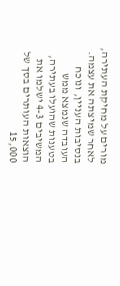מורים על מחיקת העתירה, לאחר שמיצתה את עצמה. בנסיבות העניין, ונוכח העובדה שנמצא ממש בטענות שהועלו בעתירה, המשיבים 4-3 ישלמו את הוצאות העותרים בסך של 15,000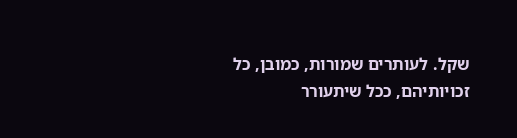שקל. לעותרים שמורות, כמובן, כל זכויותיהם, ככל שיתעורר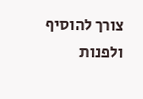צורך להוסיף ולפנות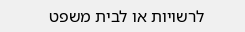לרשויות או לבית משפט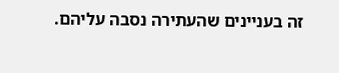זה בעניינים שהעתירה נסבה עליהם.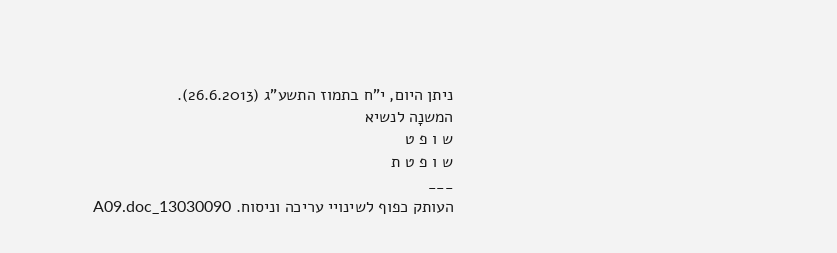ניתן היום, י"ח בתמוז התשע"ג (26.6.2013).
המשנָה לנשיא
ש ו פ ט
ש ו פ ט ת
___
העותק כפוף לשינויי עריכה וניסוח. 13030090_A09.doc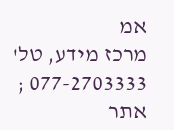אמ
מרכז מידע, טל' 077-2703333 ; אתר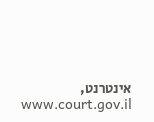אינטרנט, www.court.gov.il